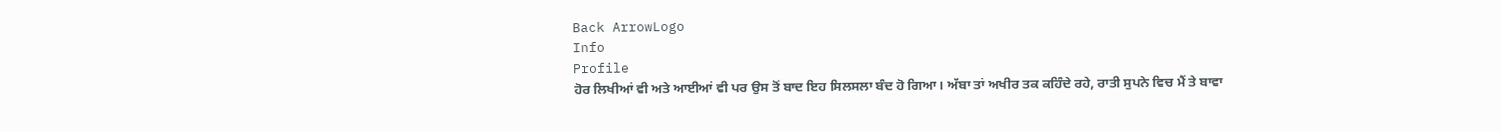Back ArrowLogo
Info
Profile
ਹੋਰ ਲਿਖੀਆਂ ਵੀ ਅਤੇ ਆਈਆਂ ਵੀ ਪਰ ਉਸ ਤੋਂ ਬਾਦ ਇਹ ਸਿਲਸਲਾ ਬੰਦ ਹੋ ਗਿਆ। ਅੱਬਾ ਤਾਂ ਅਖੀਰ ਤਕ ਕਹਿੰਦੇ ਰਹੇ, ਰਾਤੀ ਸੁਪਨੇ ਵਿਚ ਮੈਂ ਤੇ ਬਾਵਾ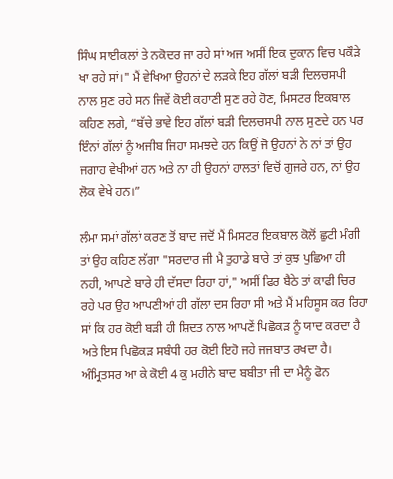ਸਿੰਘ ਸਾਈਕਲਾਂ ਤੇ ਨਕੋਦਰ ਜਾ ਰਹੇ ਸਾਂ ਅਜ ਅਸੀਂ ਇਕ ਦੁਕਾਨ ਵਿਚ ਪਕੌੜੇ ਖਾ ਰਹੇ ਸਾਂ।" ਮੈਂ ਵੇਖਿਆ ਉਹਨਾਂ ਦੇ ਲੜਕੇ ਇਹ ਗੱਲਾਂ ਬੜੀ ਦਿਲਚਸਪੀ ਨਾਲ ਸੁਣ ਰਹੇ ਸਨ ਜਿਵੇਂ ਕੋਈ ਕਹਾਣੀ ਸੁਣ ਰਹੇ ਹੋਣ, ਮਿਸਟਰ ਇਕਬਾਲ ਕਹਿਣ ਲਗੇ, “ਬੱਚੇ ਭਾਵੇ ਇਹ ਗੱਲਾਂ ਬੜੀ ਦਿਲਚਸਪੀ ਨਾਲ ਸੁਣਦੇ ਹਨ ਪਰ ਇੰਨਾਂ ਗੱਲਾਂ ਨੂੰ ਅਜੀਬ ਜਿਹਾ ਸਮਝਦੇ ਹਨ ਕਿਉਂ ਜੋ ਉਹਨਾਂ ਨੇ ਨਾਂ ਤਾਂ ਉਹ ਜਗਾਹ ਵੇਖੀਆਂ ਹਨ ਅਤੇ ਨਾ ਹੀ ਉਹਨਾਂ ਹਾਲਤਾਂ ਵਿਚੋਂ ਗੁਜਰੇ ਹਨ, ਨਾਂ ਉਹ ਲੋਕ ਵੇਖੇ ਹਨ।”

ਲੰਮਾ ਸਮਾਂ ਗੱਲਾਂ ਕਰਣ ਤੋਂ ਬਾਦ ਜਦੋਂ ਮੈਂ ਮਿਸਟਰ ਇਕਬਾਲ ਕੋਲੋਂ ਛੁਟੀ ਮੰਗੀ ਤਾਂ ਉਹ ਕਹਿਣ ਲੱਗਾ "ਸਰਦਾਰ ਜੀ ਮੈ ਤੁਹਾਡੇ ਬਾਰੇ ਤਾਂ ਕੁਝ ਪੁਛਿਆ ਹੀ ਨਹੀ, ਆਪਣੇ ਬਾਰੇ ਹੀ ਦੱਸਦਾ ਰਿਹਾ ਹਾਂ," ਅਸੀਂ ਫਿਰ ਬੈਠੇ ਤਾਂ ਕਾਫੀ ਚਿਰ ਰਹੇ ਪਰ ਉਹ ਆਪਣੀਆਂ ਹੀ ਗੱਲਾ ਦਸ ਰਿਹਾ ਸੀ ਅਤੇ ਮੈਂ ਮਹਿਸੂਸ ਕਰ ਰਿਹਾ ਸਾਂ ਕਿ ਹਰ ਕੋਈ ਬੜੀ ਹੀ ਸ਼ਿਦਤ ਨਾਲ ਆਪਣੇਂ ਪਿਛੋਕੜ ਨੂੰ ਯਾਦ ਕਰਦਾ ਹੈ ਅਤੇ ਇਸ ਪਿਛੋਕੜ ਸਬੰਧੀ ਹਰ ਕੋਈ ਇਹੋ ਜਹੇ ਜਜਬਾਤ ਰਖਦਾ ਹੈ। ਅੰਮ੍ਰਿਤਸਰ ਆ ਕੇ ਕੋਈ 4 ਕੁ ਮਹੀਨੇ ਬਾਦ ਬਬੀਤਾ ਜੀ ਦਾ ਮੈਨੂੰ ਫੋਨ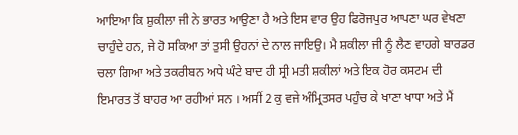ਆਇਆ ਕਿ ਸ਼ੁਕੀਲਾ ਜੀ ਨੇ ਭਾਰਤ ਆਉਣਾ ਹੈ ਅਤੇ ਇਸ ਵਾਰ ਉਹ ਫਿਰੋਜਪੁਰ ਆਪਣਾ ਘਰ ਵੇਖਣਾ ਚਾਹੁੰਦੇ ਹਨ, ਜੇ ਹੋ ਸਕਿਆ ਤਾਂ ਤੁਸੀ ਉਹਨਾਂ ਦੇ ਨਾਲ ਜਾਇਉ। ਮੈ ਸ਼ਕੀਲਾ ਜੀ ਨੂੰ ਲੈਣ ਵਾਹਗੇ ਬਾਰਡਰ ਚਲਾ ਗਿਆ ਅਤੇ ਤਕਰੀਬਨ ਅਧੇ ਘੰਟੇ ਬਾਦ ਹੀ ਸ੍ਰੀ ਮਤੀ ਸ਼ਕੀਲਾਂ ਅਤੇ ਇਕ ਹੋਰ ਕਸਟਮ ਦੀ ਇਮਾਰਤ ਤੋਂ ਬਾਹਰ ਆ ਰਹੀਆਂ ਸਨ । ਅਸੀਂ 2 ਕੁ ਵਜੇ ਅੰਮ੍ਰਿਤਸਰ ਪਹੁੰਚ ਕੇ ਖਾਣਾ ਖਾਧਾ ਅਤੇ ਮੈਂ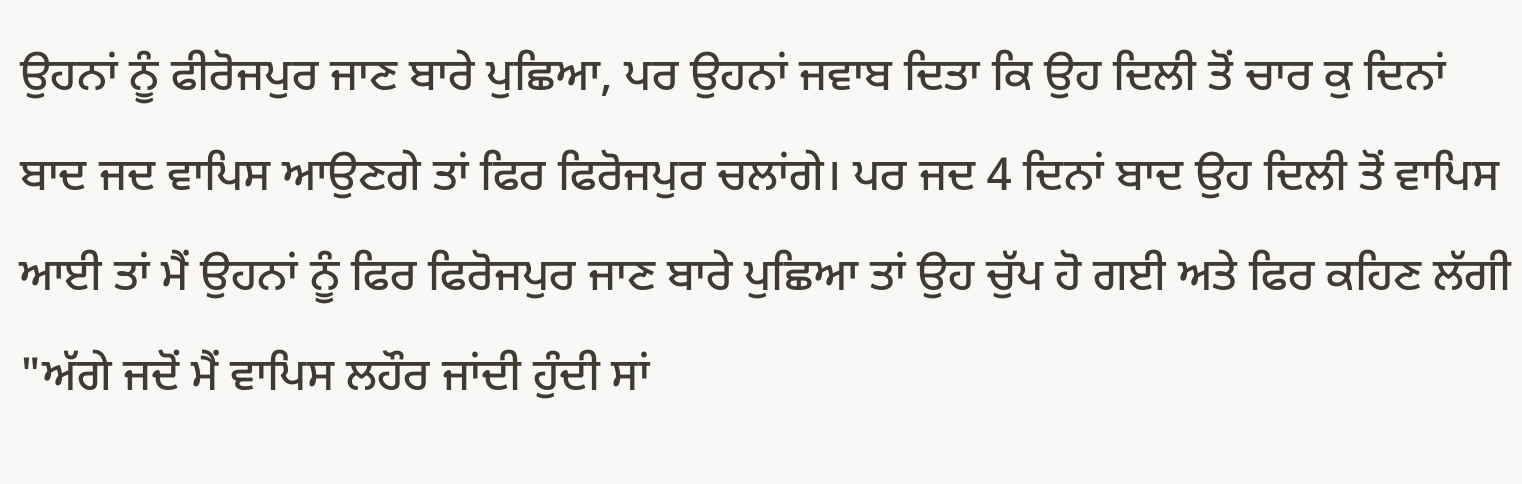ਉਹਨਾਂ ਨੂੰ ਫੀਰੋਜਪੁਰ ਜਾਣ ਬਾਰੇ ਪੁਛਿਆ, ਪਰ ਉਹਨਾਂ ਜਵਾਬ ਦਿਤਾ ਕਿ ਉਹ ਦਿਲੀ ਤੋਂ ਚਾਰ ਕੁ ਦਿਨਾਂ ਬਾਦ ਜਦ ਵਾਪਿਸ ਆਉਣਗੇ ਤਾਂ ਫਿਰ ਫਿਰੋਜਪੁਰ ਚਲਾਂਗੇ। ਪਰ ਜਦ 4 ਦਿਨਾਂ ਬਾਦ ਉਹ ਦਿਲੀ ਤੋਂ ਵਾਪਿਸ ਆਈ ਤਾਂ ਮੈਂ ਉਹਨਾਂ ਨੂੰ ਫਿਰ ਫਿਰੋਜਪੁਰ ਜਾਣ ਬਾਰੇ ਪੁਛਿਆ ਤਾਂ ਉਹ ਚੁੱਪ ਹੋ ਗਈ ਅਤੇ ਫਿਰ ਕਹਿਣ ਲੱਗੀ "ਅੱਗੇ ਜਦੋਂ ਮੈਂ ਵਾਪਿਸ ਲਹੌਰ ਜਾਂਦੀ ਹੁੰਦੀ ਸਾਂ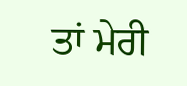ਤਾਂ ਮੇਰੀ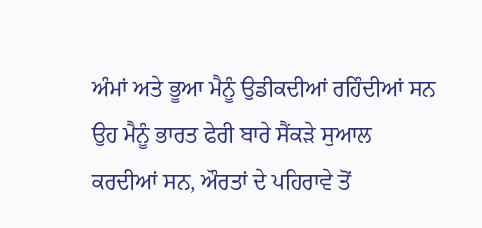ਅੰਮਾਂ ਅਤੇ ਭੂਆ ਮੈਨੂੰ ਉਡੀਕਦੀਆਂ ਰਹਿੰਦੀਆਂ ਸਨ ਉਹ ਮੈਨੂੰ ਭਾਰਤ ਫੇਰੀ ਬਾਰੇ ਸੈਂਕੜੇ ਸੁਆਲ ਕਰਦੀਆਂ ਸਨ, ਔਰਤਾਂ ਦੇ ਪਹਿਰਾਵੇ ਤੋਂ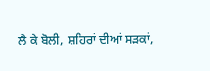ਲੈ ਕੇ ਬੋਲੀ, ਸ਼ਹਿਰਾਂ ਦੀਆਂ ਸੜਕਾਂ,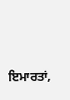ਇਮਾਰਤਾਂ,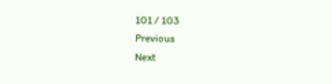101 / 103
Previous
Next